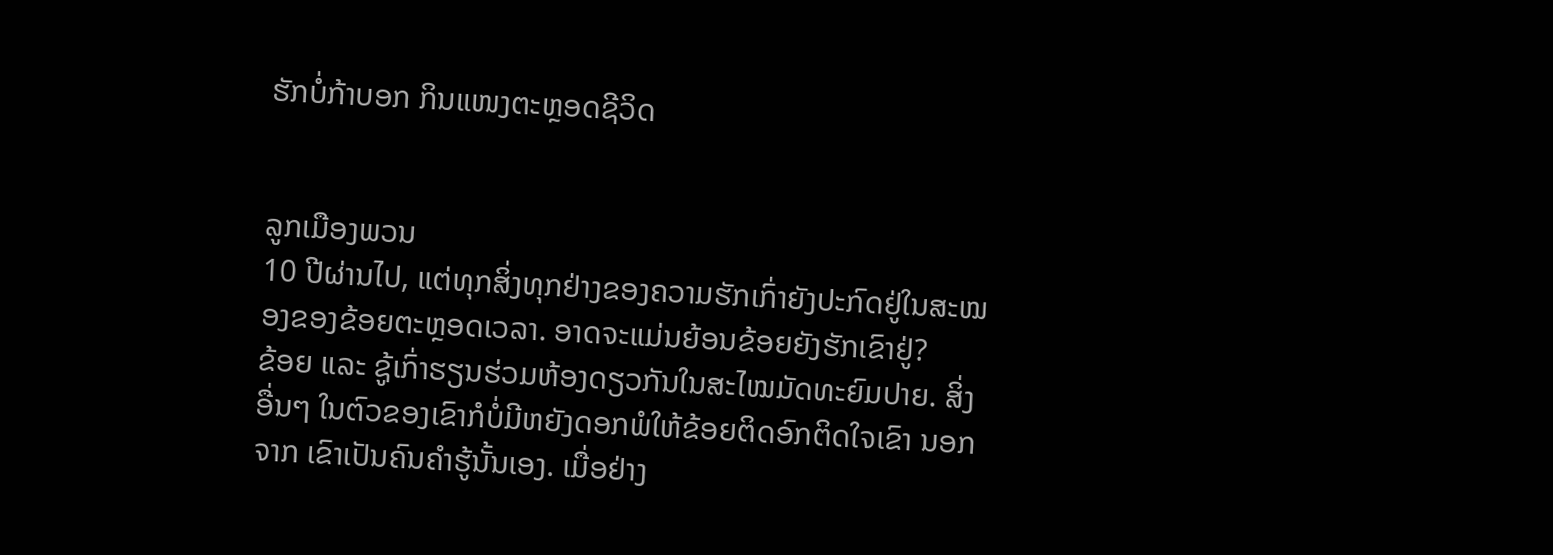ຮັກບໍ່ກ້າບອກ ກິນແໜງຕະຫຼອດຊີວິດ


ລູກເມືອງພວນ
10 ປີຜ່ານໄປ, ແຕ່ທຸກສິ່ງທຸກຢ່າງຂອງຄວາມຮັກເກົ່າຍັງປະກົດຢູ່ໃນສະໝອງຂອງຂ້ອຍຕະຫຼອດເວລາ. ອາດຈະແມ່ນຍ້ອນຂ້ອຍຍັງຮັກເຂົາຢູ່?
ຂ້ອຍ ແລະ ຊູ້ເກົ່າຮຽນຮ່ວມຫ້ອງດຽວກັນໃນສະໄໝມັດທະຍົມປາຍ. ສິ່ງອື່ນໆ ໃນຕົວຂອງເຂົາກໍບໍ່ມີຫຍັງດອກພໍໃຫ້ຂ້ອຍຕິດອົກຕິດໃຈເຂົາ ນອກຈາກ ເຂົາເປັນຄົນຄຳຮູ້ນັ້ນເອງ. ເມື່ອຢ່າງ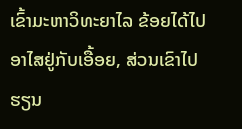ເຂົ້າມະຫາວິທະຍາໄລ ຂ້ອຍໄດ້ໄປອາໄສຢູ່ກັບເອື້ອຍ, ສ່ວນເຂົາໄປຮຽນ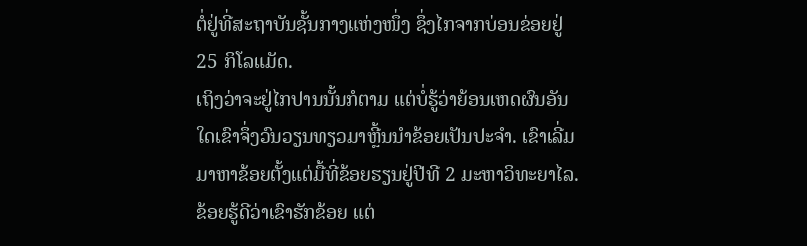ຕໍ່ຢູ່ທີ່ສະຖາບັນຊັ້ນກາງແຫ່ງໜຶ່ງ ຊຶ່ງໄກຈາກບ່ອນຂ່ອຍຢູ່ 25 ກິໂລແມັດ.
ເຖິງວ່າຈະຢູ່ໄກປານນັ້ນກໍຕາມ ແຕ່ບໍ່ຮູ້ວ່າຍ້ອນເຫດຜົນອັນໃດເຂົາຈຶ່ງວົນວຽນທຽວມາຫຼີ້ນນຳຂ້ອຍເປັນປະຈຳ. ເຂົາເລີ່ມມາຫາຂ້ອຍຕັ້ງແຕ່ມື້ທີ່ຂ້ອຍຮຽນຢູ່ປີທີ 2 ມະຫາວິທະຍາໄລ. ຂ້ອຍຮູ້ດີວ່າເຂົາຮັກຂ້ອຍ ແຕ່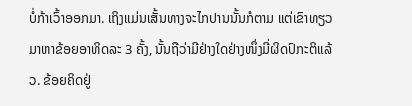ບໍ່ກ້າເວົ້າອອກມາ. ເຖິງແມ່ນເສັ້ນທາງຈະໄກປານນັ້ນກໍຕາມ ແຕ່ເຂົາທຽວມາຫາຂ້ອຍອາທິດລະ 3 ຄັ້ງ, ນັ້ນຖືວ່າມີຢ່າງໃດຢ່າງໜຶ່ງມີ່ຜິດປົກະຕິແລ້ວ. ຂ້ອຍຄິດຢູ່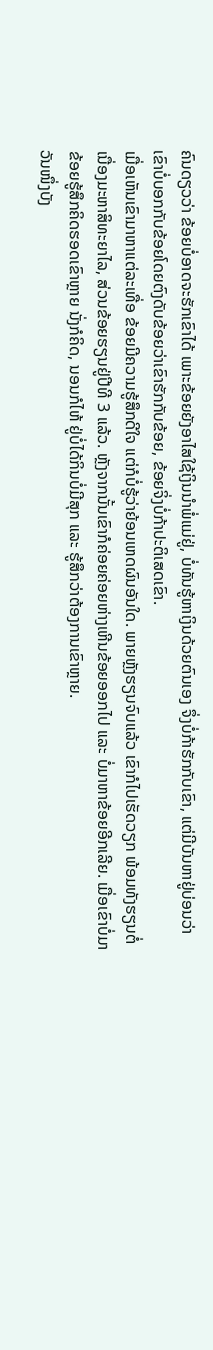ຄົນດຽວວ່າ ຂ້ອຍບໍ່ອາດຈະຮັກເຂົາໄດ້ ເພາະຂ້ອຍຍັງອາໄສໃຊ້ເງິນນຳພໍ່ແມ່ຢູ່, ບໍ່ທັນຮູ້ຫາເງິນດ້ວຍຕົນເອງ ຈຶ່ງບໍ່ກ້າຮັກກັບເຂົາ, ແຕ່ມີບັນຫາຢູ່ບ່ອນວ່າ ເຂົາບໍ່ບອກກັບຂ້ອຍໂດຍຕົງດັບຂ້ອຍວ່າເຂົາຮັກກັບຂ້ອຍ, ຂ້ອຍຈິ່ງບໍ່ກ້າປະຕິເສດເຂົາ.
ເມື່ອເຫັນເຂົາມາຫາແຕ່ລະເທື່ອ ຂ້ອຍມີຄວາມຮູ້ສຶກດີໃຈ ແຕ່ກໍບໍ່ຮູ້ວ່າຍ້ອນເຫດຜົນອັນໃດ. ພາຍຫຼັງຮຽນຈົບແລ້ວ ເຂົາກໍໄປເຮັດວຽກ ພ້ອມທັງຮຽນຕໍ່ເນື່ອງມະຫາສິທະຍາໄລ, ສ່ວນຂ້ອຍຮຽນຢູ່ປີທີ 3 ແລ້ວ. ຫຼັງຈາກນັ້ນເຂົາກໍຄ່ອຍຄ່ອຍຫ່າງເຫີນຂ້ອຍອອກໄປ ແລະ ບໍ່ມາຫາຂ້ອຍອີກເລີຍ. ເມື່ອເຂົາບໍ່ມາ ຂ້ອຍຮູ້ສຶກຄິດຮອດເຂົາຫຼາຍ ນັ່ງກໍຄິດ, ນອນກໍໄຫ້ ຢູ່ບໍ່ໄດ້ກິນບໍ່ມີສຸກ ແລະ ຮູ້ສຶກວ່າຕ້ອງການເຂົາຫຼາຍ.
ວັນໜຶ່ງບັງ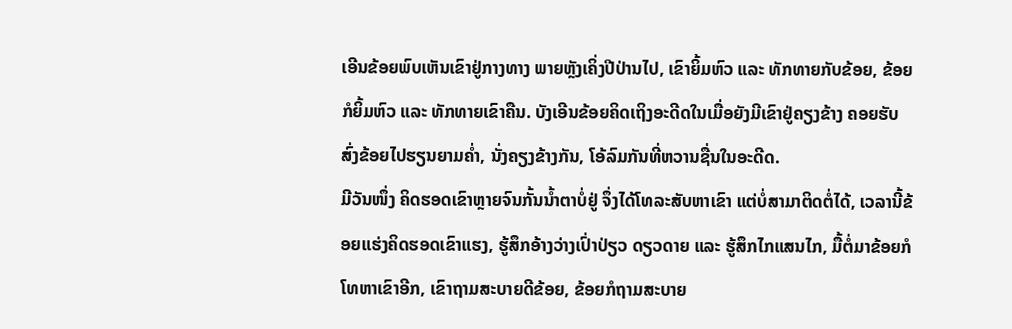ເອີນຂ້ອຍພົບເຫັນເຂົາຢູ່ກາງທາງ ພາຍຫຼັງເຄິ່ງປີປ່ານໄປ, ເຂົາຍິ້ມຫົວ ແລະ ທັກທາຍກັບຂ້ອຍ, ຂ້ອຍກໍຍິ້ມຫົວ ແລະ ທັກທາຍເຂົາຄືນ. ບັງເອີນຂ້ອຍຄິດເຖິງອະດີດໃນເມື່ອຍັງມີເຂົາຢູ່ຄຽງຂ້າງ ຄອຍຮັບສົ່ງຂ້ອຍໄປຮຽນຍາມຄໍ່າ, ນັ່ງຄຽງຂ້າງກັນ, ໂອ້ລົມກັນທີ່ຫວານຊື່ນໃນອະດີດ.
ມີວັນໜຶ່ງ ຄິດຮອດເຂົາຫຼາຍຈົນກັ້ນນໍ້າຕາບໍ່ຢູ່ ຈຶ່ງໄດ້ໂທລະສັບຫາເຂົາ ແຕ່ບໍ່ສາມາຕິດຕໍ່ໄດ້, ເວລານີ້ຂ້ອຍແຮ່ງຄິດຮອດເຂົາແຮງ, ຮູ້ສຶກອ້າງວ່າງເປົ່າປ່ຽວ ດຽວດາຍ ແລະ ຮູ້ສຶກໄກແສນໄກ, ມື້ຕໍ່ມາຂ້ອຍກໍໂທຫາເຂົາອີກ, ເຂົາຖາມສະບາຍດີຂ້ອຍ, ຂ້ອຍກໍຖາມສະບາຍ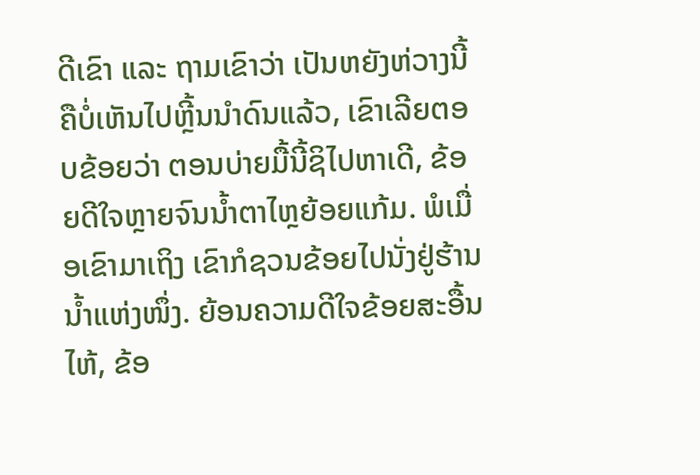ດີເຂົາ ແລະ ຖາມເຂົາວ່າ ເປັນຫຍັງຫ່ວາງນີ້ຄືບໍ່ເຫັນໄປຫຼີ້ນນຳດົນແລ້ວ, ເຂົາເລີຍຕອບຂ້ອຍວ່າ ຕອນບ່າຍມື້ນີ້ຊິໄປຫາເດີ, ຂ້ອຍດີໃຈຫຼາຍຈົນນໍ້າຕາໄຫຼຍ້ອຍແກ້ມ. ພໍເມື່ອເຂົາມາເຖິງ ເຂົາກໍຊວນຂ້ອຍໄປນັ່ງຢູ່ຮ້ານນໍ້າແຫ່ງໜຶ່ງ. ຍ້ອນຄວາມດີໃຈຂ້ອຍສະອື້ນໄຫ້, ຂ້ອ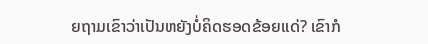ຍຖາມເຂົາວ່າເປັນຫຍັງບໍ່ຄິດຮອດຂ້ອຍແດ່? ເຂົາກໍ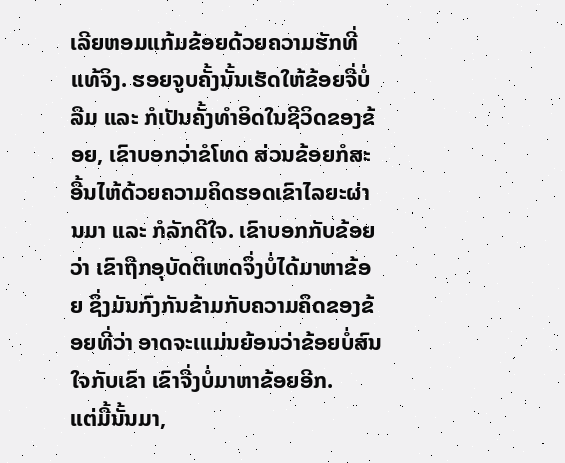ເລີຍຫອມແກ້ມຂ້ອຍດ້ວຍຄວາມຮັກທີ່ແທ້ຈິງ. ຮອຍຈູບຄັ້ງນັ້ນເຮັດໃຫ້ຂ້ອຍຈື່ບໍ່ລືມ ແລະ ກໍເປັນຄັ້ງທຳອິດໃນຊີວິດຂອງຂ້ອຍ, ເຂົາບອກວ່າຂໍໂທດ ສ່ວນຂ້ອຍກໍສະອື້ນໄຫ້ດ້ວຍຄວາມຄິດຮອດເຂົາໄລຍະຜ່ານມາ ແລະ ກໍລັກດີໃຈ. ເຂົາບອກກັບຂ້ອຍວ່າ ເຂົາຖືກອຸບັດຕິເຫດຈຶ່ງບໍ່ໄດ້ມາຫາຂ້ອຍ ຊຶ່ງມັນກົງກັນຂ້າມກັບຄວາມຄຶດຂອງຂ້ອຍທີ່ວ່າ ອາດຈະເແມ່ນຍ້ອນວ່າຂ້ອຍບໍ່ສົນໃຈກັບເຂົາ ເຂົາຈື່ງບໍ່ມາຫາຂ້ອຍອີກ.
ແຕ່ມື້ນັ້ນມາ,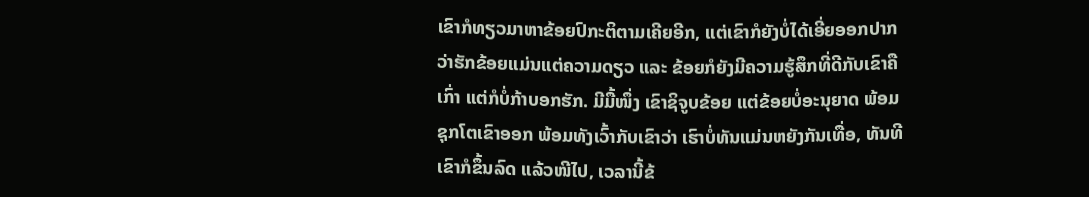ເຂົາກໍທຽວມາຫາຂ້ອຍປົກະຕິຕາມເຄີຍອີກ, ແຕ່ເຂົາກໍຍັງບໍ່ໄດ້ເອີ່ຍອອກປາກວ່າຮັກຂ້ອຍແມ່ນແຕ່ຄວາມດຽວ ແລະ ຂ້ອຍກໍຍັງມີຄວາມຮູ້ສຶກທີ່ດີກັບເຂົາຄືເກົ່າ ແຕ່ກໍບໍ່ກ້າບອກຮັກ. ມີມື້ໜຶ່ງ ເຂົາຊິຈູບຂ້ອຍ ແຕ່ຂ້ອຍບໍ່ອະນຸຍາດ ພ້ອມຊຸກໂຕເຂົາອອກ ພ້ອມທັງເວົ້າກັບເຂົາວ່າ ເຮົາບໍ່ທັນແມ່ນຫຍັງກັນເທື່ອ, ທັນທີເຂົາກໍຂຶ້ນລົດ ແລ້ວໜີໄປ, ເວລານີ້ຂ້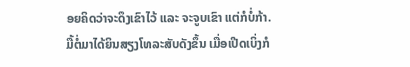ອຍຄິດວ່າຈະດຶງເຂົາໄວ້ ແລະ ຈະຈູບເຂົາ ແຕ່ກໍບໍ່ກ້າ. ມື້ຕໍ່ມາໄດ້ຍິນສຽງໂທລະສັບດັງຂຶ້ນ ເມື່ອເປີດເບິ່ງກໍ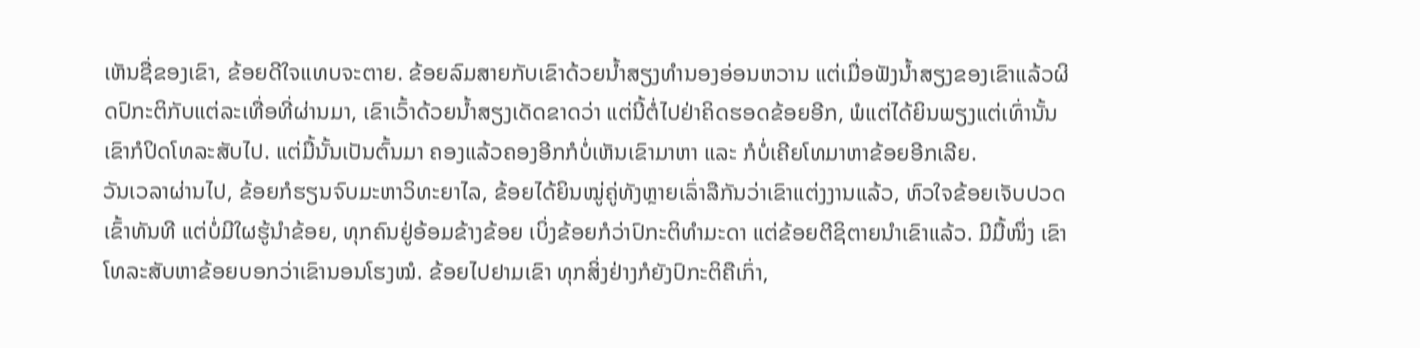ເຫັນຊື່ຂອງເຂົາ, ຂ້ອຍດີໃຈແທບຈະຕາຍ. ຂ້ອຍລົມສາຍກັບເຂົາດ້ວຍນໍ້າສຽງທຳນອງອ່ອນຫວານ ແຕ່ເມື່ອຟັງນໍ້າສຽງຂອງເຂົາແລ້ວຜິດປົກະຕິກັບແຕ່ລະເທື່ອທີ່ຜ່ານມາ, ເຂົາເວົ້າດ້ວຍນໍ້າສຽງເດັດຂາດວ່າ ແຕ່ນີ້ຕໍ່ໄປຢ່າຄິດຮອດຂ້ອຍອີກ, ພໍແຕ່ໄດ້ຍິນພຽງແຕ່ເທົ່ານັ້ນ ເຂົາກໍປິດໂທລະສັບໄປ. ແຕ່ມື້ນັ້ນເປັນຕົ້ນມາ ຄອງແລ້ວຄອງອີກກໍບໍ່ເຫັນເຂົາມາຫາ ແລະ ກໍບໍ່ເຄີຍໂທມາຫາຂ້ອຍອີກເລີຍ.
ວັນເວລາຜ່ານໄປ, ຂ້ອຍກໍຮຽນຈົບມະຫາວິທະຍາໄລ, ຂ້ອຍໄດ້ຍິນໝູ່ຄູ່ທັງຫຼາຍເລົ່າລືກັນວ່າເຂົາແຕ່ງງານແລ້ວ, ຫົວໃຈຂ້ອຍເຈັບປວດເຂົ້າທັນທີ ແຕ່ບໍ່ມີໃຜຮູ້ນຳຂ້ອຍ, ທຸກຄົນຢູ່ອ້ອມຂ້າງຂ້ອຍ ເບິ່ງຂ້ອຍກໍວ່າປົກະຕິທຳມະດາ ແຕ່ຂ້ອຍຕີຊິຕາຍນໍາເຂົາແລ້ວ. ມີມື້ໜຶ່ງ ເຂົາໂທລະສັບຫາຂ້ອຍບອກວ່າເຂົານອນໂຮງໝໍ. ຂ້ອຍໄປຢາມເຂົາ ທຸກສິ່ງຢ່າງກໍຍັງປົກະຕິຄືເກົ່າ,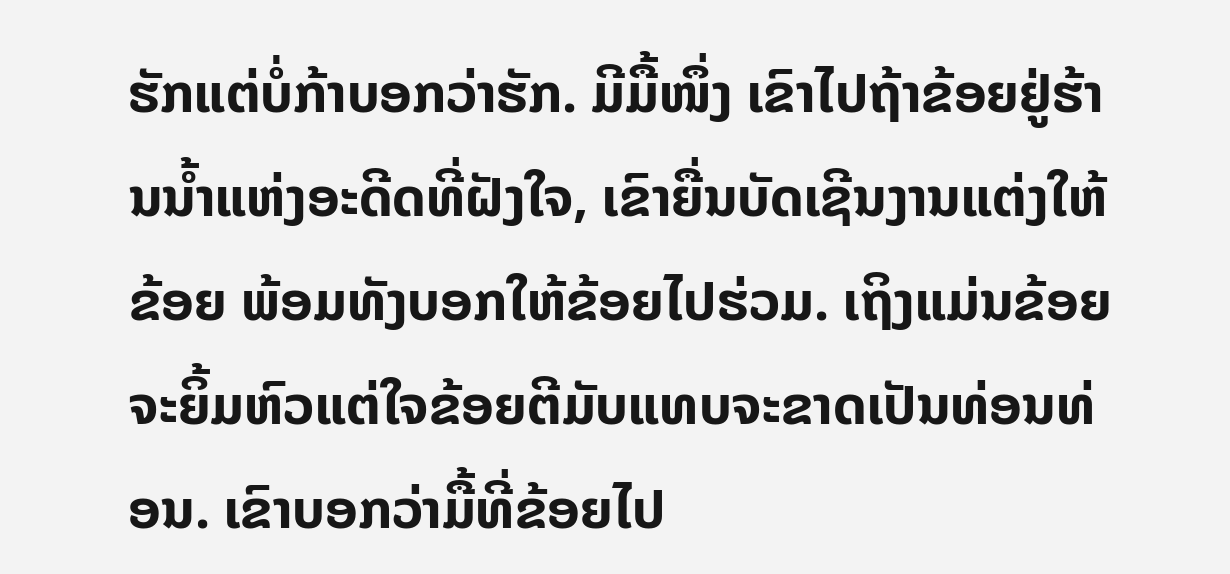ຮັກແຕ່ບໍ່ກ້າບອກວ່າຮັກ. ມີມື້ໜຶ່ງ ເຂົາໄປຖ້າຂ້ອຍຢູ່ຮ້ານນໍ້າແຫ່ງອະດີດທີ່ຝັງໃຈ, ເຂົາຍື່ນບັດເຊີນງານແຕ່ງໃຫ້ຂ້ອຍ ພ້ອມທັງບອກໃຫ້ຂ້ອຍໄປຮ່ວມ. ເຖິງແມ່ນຂ້ອຍຈະຍິ້ມຫົວແຕ່ໃຈຂ້ອຍຕີມັບແທບຈະຂາດເປັນທ່ອນທ່ອນ. ເຂົາບອກວ່າມື້ທີ່ຂ້ອຍໄປ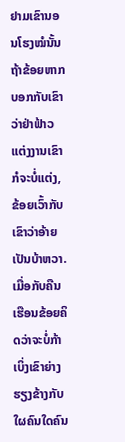ຢາມເຂົານອນໂຮງໝໍນັ້ນ ຖ້າຂ້ອຍຫາກບອກກັບເຂົາວ່າຢ່າຟ້າວແຕ່ງງານເຂົາກໍຈະບໍ່ແຕ່ງ, ຂ້ອຍເວົ້າກັບເຂົາວ່າອ້າຍເປັນບ້າຫວາ. ເມື່ອກັບຄືນເຮືອນຂ້ອຍຄິດວ່າຈະບໍ່ກ້າເບິ່ງເຂົາຍ່າງຮຽງຂ້າງກັບໃຜຄົນໃດຄົນ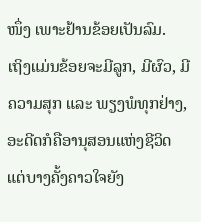ໜຶ່ງ ເພາະຢ້ານຂ້ອຍເປັນລົມ.
ເຖິງແມ່ນຂ້ອຍຈະມີລູກ, ມີຜົວ, ມີຄວາມສຸກ ແລະ ພຽງພໍທຸກຢ່າງ, ອະດີດກໍຄືອານຸສອນແຫ່ງຊີວິດ ແຕ່ບາງຄັ້ງຄາວໃຈຍັງ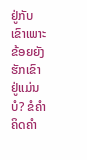ຢູ່ກັບເຂົາເພາະ ຂ້ອຍຍັງຮັກເຂົາຢູ່ແມ່ນບໍ? ຂໍຄຳຄິດຄຳ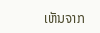ເຫັນຈາກ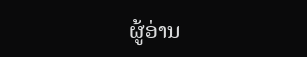ຜູ້ອ່ານ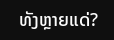ທັງຫຼາຍແດ່?